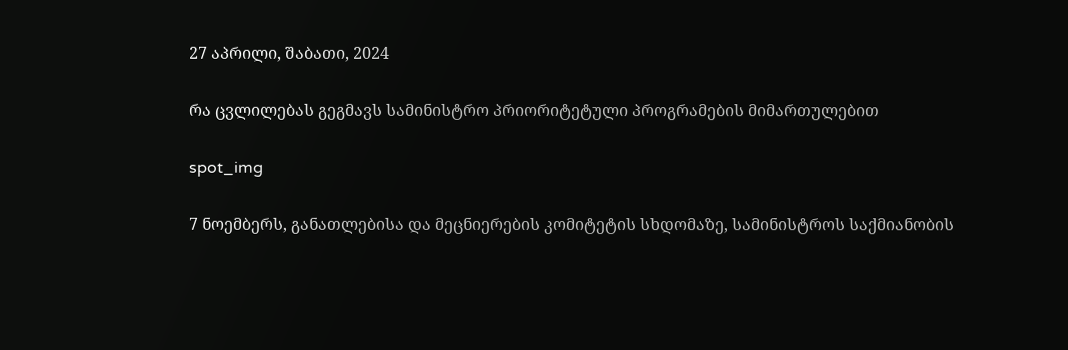27 აპრილი, შაბათი, 2024

რა ცვლილებას გეგმავს სამინისტრო პრიორიტეტული პროგრამების მიმართულებით

spot_img

7 ნოემბერს, განათლებისა და მეცნიერების კომიტეტის სხდომაზე, სამინისტროს საქმიანობის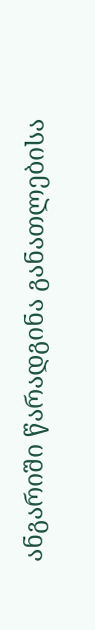ანგარიში წარადგინა განათლებისა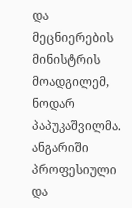და მეცნიერების მინისტრის მოადგილემ, ნოდარ პაპუკაშვილმა. ანგარიში პროფესიული და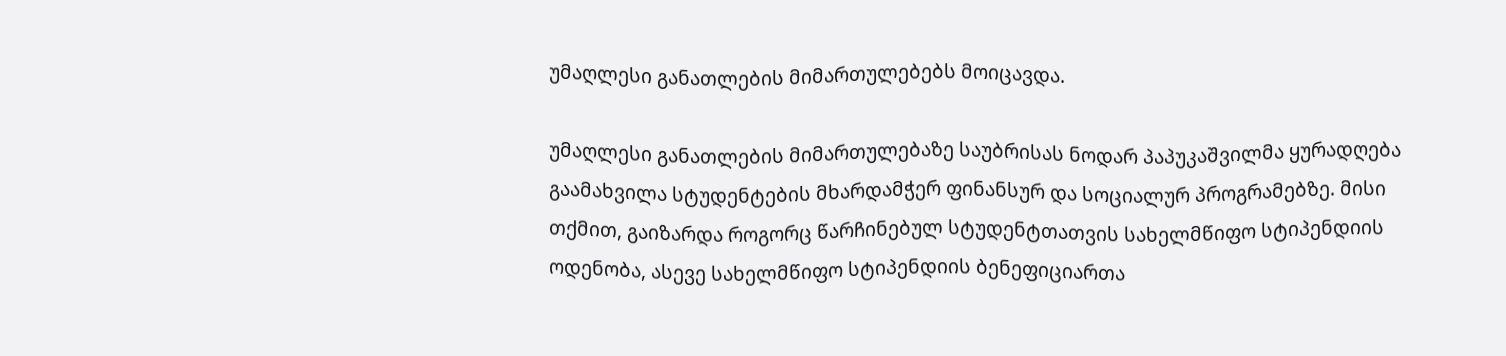უმაღლესი განათლების მიმართულებებს მოიცავდა.

უმაღლესი განათლების მიმართულებაზე საუბრისას ნოდარ პაპუკაშვილმა ყურადღება გაამახვილა სტუდენტების მხარდამჭერ ფინანსურ და სოციალურ პროგრამებზე. მისი თქმით, გაიზარდა როგორც წარჩინებულ სტუდენტთათვის სახელმწიფო სტიპენდიის ოდენობა, ასევე სახელმწიფო სტიპენდიის ბენეფიციართა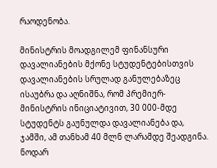რაოდენობა.

მინისტრის მოადგილემ ფინანსური დავალიანების მქონე სტუდენტებისთვის დავალიანების სრულად განულებაზეც ისაუბრა და აღნიშნა, რომ პრემიერ-მინისტრის ინიციატივით, 30 000-მდე სტუდენტს გაუნულდა დავალიანება და, ჯამში, ამ თანხამ 40 მლნ ლარამდე შეადგინა. ნოდარ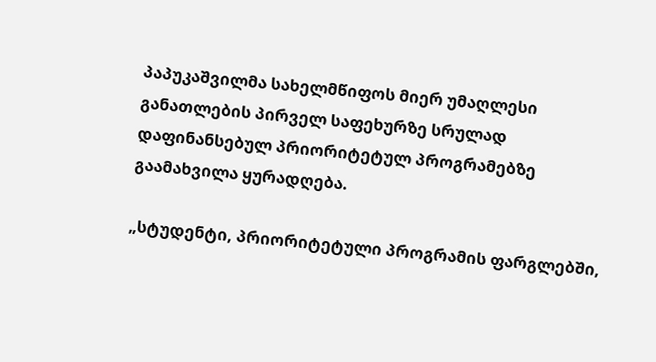პაპუკაშვილმა სახელმწიფოს მიერ უმაღლესი განათლების პირველ საფეხურზე სრულად დაფინანსებულ პრიორიტეტულ პროგრამებზე გაამახვილა ყურადღება.

„სტუდენტი, პრიორიტეტული პროგრამის ფარგლებში,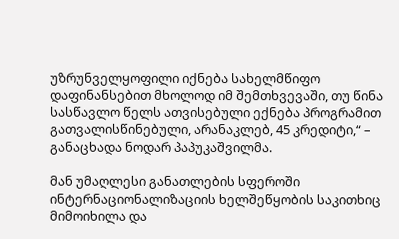უზრუნველყოფილი იქნება სახელმწიფო დაფინანსებით მხოლოდ იმ შემთხვევაში, თუ წინა სასწავლო წელს ათვისებული ექნება პროგრამით გათვალისწინებული, არანაკლებ, 45 კრედიტი,“ – განაცხადა ნოდარ პაპუკაშვილმა.

მან უმაღლესი განათლების სფეროში ინტერნაციონალიზაციის ხელშეწყობის საკითხიც მიმოიხილა და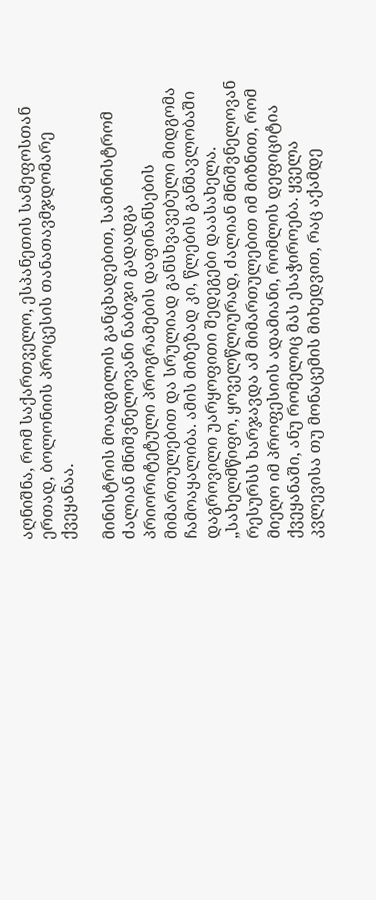აღნიშნა, რომ საქართველო, ესპანეთის სამეფოსთან ერთად, ბოლონიის პროცესის თანათავმჯდომარე ქვეყანაა.

მინისტრის მოადგილის განცხადებით, სამინისტრომ ძალიან მნიშვნელოვანი ნაბიჯი გადადგა პრიორიტეტული პროგრამების დაფინანსების მიმართულებით და სრულიად განსხვავებული მიდგომა ჩამოაყალიბა. ამის მიზეზად კი, წლების განმავლობაში დაგროვილი უარყოფითი შედეგები დაასახელა. „სახელმწიფო, ყოველწლიურად, ძალიან მნიშვნელოვან რესურსს ხარჯავდა ამ მიმართულებით იმ მიზნით, რომ მიეღო იმ პროფესიის ადამიანი, რომლის დეფიციტია ქვეყანაში, ანუ რომელიც მას ესაჭიროება. ყველა კვლევისა თუ მონაცემის მიხედვით, რაც აქამდე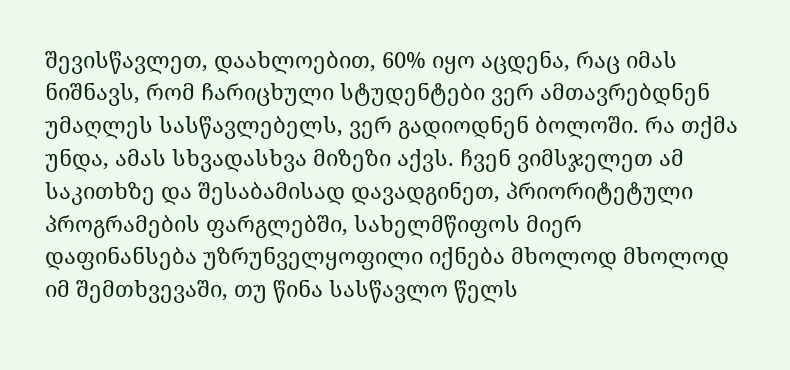შევისწავლეთ, დაახლოებით, 60% იყო აცდენა, რაც იმას ნიშნავს, რომ ჩარიცხული სტუდენტები ვერ ამთავრებდნენ უმაღლეს სასწავლებელს, ვერ გადიოდნენ ბოლოში. რა თქმა უნდა, ამას სხვადასხვა მიზეზი აქვს. ჩვენ ვიმსჯელეთ ამ საკითხზე და შესაბამისად დავადგინეთ, პრიორიტეტული პროგრამების ფარგლებში, სახელმწიფოს მიერ დაფინანსება უზრუნველყოფილი იქნება მხოლოდ მხოლოდ იმ შემთხვევაში, თუ წინა სასწავლო წელს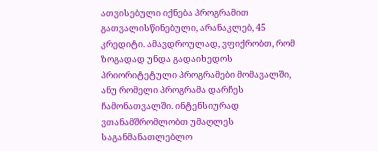ათვისებული იქნება პროგრამით გათვალისწინებული, არანაკლებ, 45 კრედიტი. ამავდროულად, ვფიქრობთ, რომ ზოგადად უნდა გადაიხედოს პრიორიტეტული პროგრამები მომავალში, ანუ რომელი პროგრამა დარჩეს ჩამონათვალში. ინტენსიურად ვთანამშრომლობთ უმაღლეს საგანმანათლებლო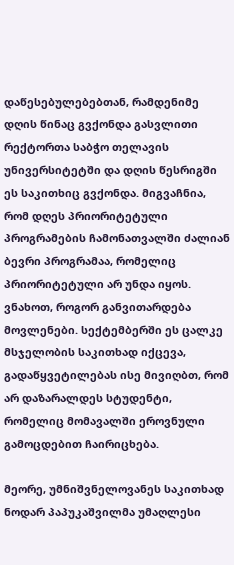დაწესებულებებთან, რამდენიმე დღის წინაც გვქონდა გასვლითი რექტორთა საბჭო თელავის უნივერსიტეტში და დღის წესრიგში ეს საკითხიც გვქონდა. მიგვაჩნია, რომ დღეს პრიორიტეტული პროგრამების ჩამონათვალში ძალიან ბევრი პროგრამაა, რომელიც პრიორიტეტული არ უნდა იყოს. ვნახოთ, როგორ განვითარდება მოვლენები. სექტემბერში ეს ცალკე მსჯელობის საკითხად იქცევა, გადაწყვეტილებას ისე მივიღბთ, რომ არ დაზარალდეს სტუდენტი, რომელიც მომავალში ეროვნული გამოცდებით ჩაირიცხება.

მეორე, უმნიშვნელოვანეს საკითხად ნოდარ პაპუკაშვილმა უმაღლესი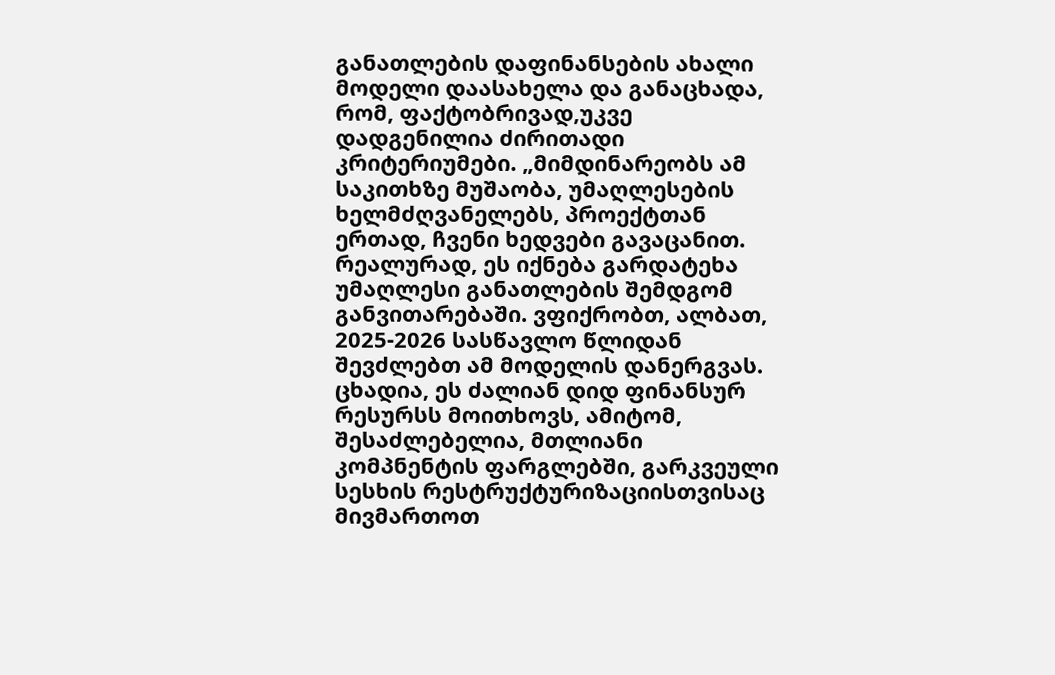განათლების დაფინანსების ახალი მოდელი დაასახელა და განაცხადა, რომ, ფაქტობრივად,უკვე  დადგენილია ძირითადი კრიტერიუმები. „მიმდინარეობს ამ საკითხზე მუშაობა, უმაღლესების ხელმძღვანელებს, პროექტთან ერთად, ჩვენი ხედვები გავაცანით. რეალურად, ეს იქნება გარდატეხა უმაღლესი განათლების შემდგომ განვითარებაში. ვფიქრობთ, ალბათ, 2025-2026 სასწავლო წლიდან შევძლებთ ამ მოდელის დანერგვას. ცხადია, ეს ძალიან დიდ ფინანსურ რესურსს მოითხოვს, ამიტომ, შესაძლებელია, მთლიანი კომპნენტის ფარგლებში, გარკვეული სესხის რესტრუქტურიზაციისთვისაც მივმართოთ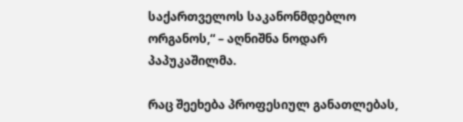საქართველოს საკანონმდებლო ორგანოს,“ – აღნიშნა ნოდარ პაპუკაშილმა.

რაც შეეხება პროფესიულ განათლებას,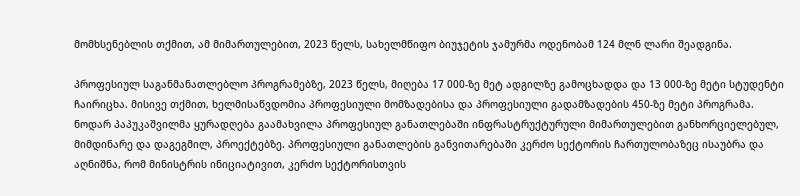მომხსენებლის თქმით, ამ მიმართულებით, 2023 წელს, სახელმწიფო ბიუჯეტის ჯამურმა ოდენობამ 124 მლნ ლარი შეადგინა.

პროფესიულ საგანმანათლებლო პროგრამებზე, 2023 წელს, მიღება 17 000-ზე მეტ ადგილზე გამოცხადდა და 13 000-ზე მეტი სტუდენტი ჩაირიცხა. მისივე თქმით, ხელმისაწვდომია პროფესიული მომზადებისა და პროფესიული გადამზადების 450-ზე მეტი პროგრამა. ნოდარ პაპუკაშვილმა ყურადღება გაამახვილა პროფესიულ განათლებაში ინფრასტრუქტურული მიმართულებით განხორციელებულ, მიმდინარე და დაგეგმილ, პროექტებზე. პროფესიული განათლების განვითარებაში კერძო სექტორის ჩართულობაზეც ისაუბრა და აღნიშნა, რომ მინისტრის ინიციატივით, კერძო სექტორისთვის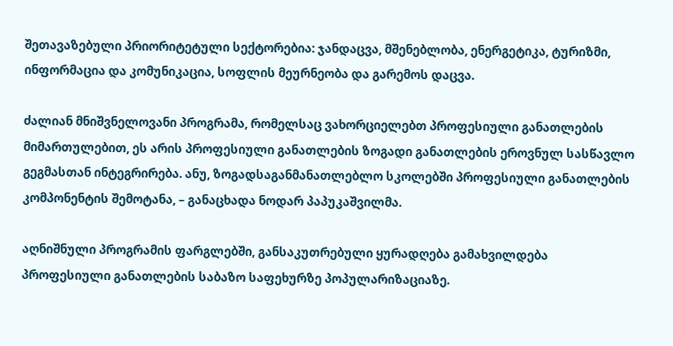შეთავაზებული პრიორიტეტული სექტორებია: ჯანდაცვა, მშენებლობა, ენერგეტიკა, ტურიზმი, ინფორმაცია და კომუნიკაცია, სოფლის მეურნეობა და გარემოს დაცვა.

ძალიან მნიშვნელოვანი პროგრამა, რომელსაც ვახორციელებთ პროფესიული განათლების მიმართულებით, ეს არის პროფესიული განათლების ზოგადი განათლების ეროვნულ სასწავლო გეგმასთან ინტეგრირება. ანუ, ზოგადსაგანმანათლებლო სკოლებში პროფესიული განათლების კომპონენტის შემოტანა, – განაცხადა ნოდარ პაპუკაშვილმა.

აღნიშნული პროგრამის ფარგლებში, განსაკუთრებული ყურადღება გამახვილდება პროფესიული განათლების საბაზო საფეხურზე პოპულარიზაციაზე.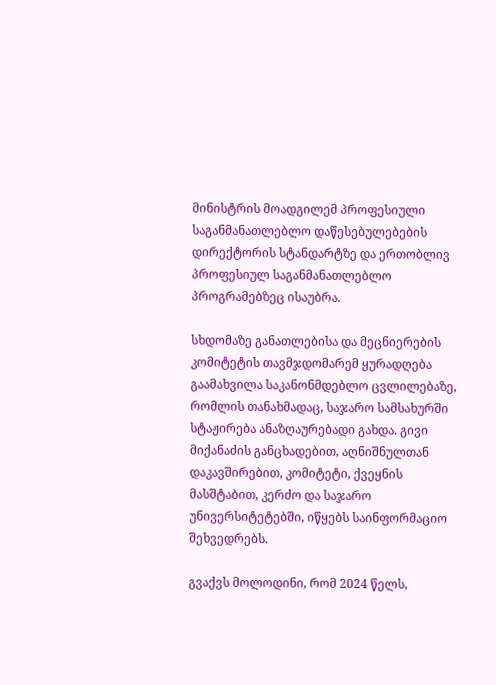მინისტრის მოადგილემ პროფესიული საგანმანათლებლო დაწესებულებების დირექტორის სტანდარტზე და ერთობლივ პროფესიულ საგანმანათლებლო პროგრამებზეც ისაუბრა.

სხდომაზე განათლებისა და მეცნიერების კომიტეტის თავმჯდომარემ ყურადღება გაამახვილა საკანონმდებლო ცვლილებაზე, რომლის თანახმადაც, საჯარო სამსახურში სტაჟირება ანაზღაურებადი გახდა. გივი მიქანაძის განცხადებით, აღნიშნულთან დაკავშირებით, კომიტეტი, ქვეყნის მასშტაბით, კერძო და საჯარო უნივერსიტეტებში, იწყებს საინფორმაციო შეხვედრებს.

გვაქვს მოლოდინი, რომ 2024 წელს,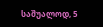საშუალოდ, 5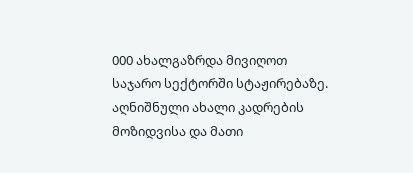000 ახალგაზრდა მივიღოთ საჯარო სექტორში სტაჟირებაზე. აღნიშნული ახალი კადრების მოზიდვისა და მათი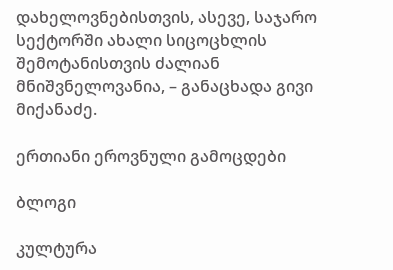დახელოვნებისთვის, ასევე, საჯარო სექტორში ახალი სიცოცხლის შემოტანისთვის ძალიან მნიშვნელოვანია, – განაცხადა გივი მიქანაძე.

ერთიანი ეროვნული გამოცდები

ბლოგი

კულტურა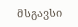მსგავსი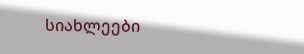სიახლეები